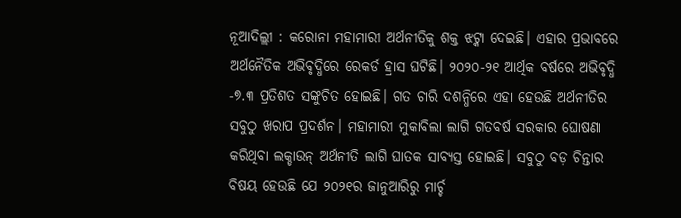ନୂଆଦିଲ୍ଲୀ : କରୋନା ମହାମାରୀ ଅର୍ଥନୀତିକୁ ଶକ୍ତ ଝଟ୍କା ଦେଇଛି। ଏହାର ପ୍ରଭାବରେ ଅର୍ଥନୈତିକ ଅଭିବୃଦ୍ଧିରେ ରେକର୍ଡ ହ୍ରାସ ଘଟିଛି। ୨୦୨୦-୨୧ ଆର୍ଥିକ ବର୍ଷରେ ଅଭିବୃଦ୍ଧି -୭.୩ ପ୍ରତିଶତ ସଙ୍କୁଚିତ ହୋଇଛି। ଗତ ଚାରି ଦଶନ୍ଧିରେ ଏହା ହେଉଛି ଅର୍ଥନୀତିର ସବୁଠୁ ଖରାପ ପ୍ରଦର୍ଶନ। ମହାମାରୀ ମୁକାବିଲା ଲାଗି ଗତବର୍ଷ ସରକାର ଘୋଷଣା କରିଥିବା ଲକ୍ଡାଉନ୍ ଅର୍ଥନୀତି ଲାଗି ଘାତକ ସାବ୍ୟସ୍ତ ହୋଇଛି। ସବୁଠୁ ବଡ଼ ଚିନ୍ତାର ବିଷୟ ହେଉଛି ଯେ ୨୦୨୧ର ଜାନୁଆରିରୁ ମାର୍ଚ୍ଚ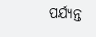ପର୍ଯ୍ୟନ୍ତ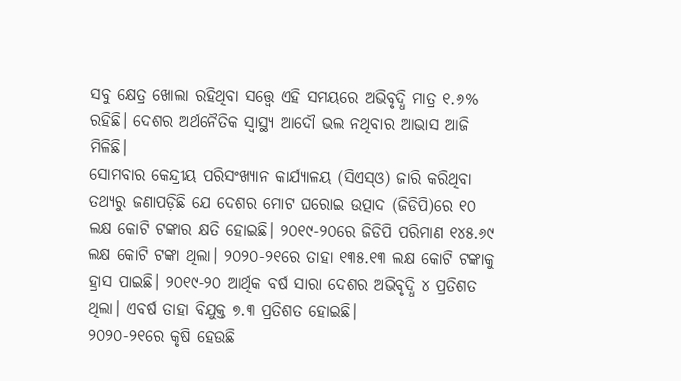ସବୁ କ୍ଷେତ୍ର ଖୋଲା ରହିଥିବା ସତ୍ତ୍ବେ ଏହି ସମୟରେ ଅଭିବୃଦ୍ଧି ମାତ୍ର ୧.୬% ରହିଛି। ଦେଶର ଅର୍ଥନୈତିକ ସ୍ବାସ୍ଥ୍ୟ ଆଦୌ ଭଲ ନଥିବାର ଆଭାସ ଆଜି ମିଳିଛି।
ସୋମବାର କେନ୍ଦ୍ରୀୟ ପରିସଂଖ୍ୟାନ କାର୍ଯ୍ୟାଳୟ (ସିଏସ୍ଓ) ଜାରି କରିଥିବା ତଥ୍ୟରୁ ଜଣାପଡ଼ିଛି ଯେ ଦେଶର ମୋଟ ଘରୋଇ ଉତ୍ପାଦ (ଜିଡିପି)ରେ ୧୦ ଲକ୍ଷ କୋଟି ଟଙ୍କାର କ୍ଷତି ହୋଇଛି। ୨୦୧୯-୨୦ରେ ଜିଡିପି ପରିମାଣ ୧୪୫.୬୯ ଲକ୍ଷ କୋଟି ଟଙ୍କା ଥିଲା। ୨୦୨୦-୨୧ରେ ତାହା ୧୩୫.୧୩ ଲକ୍ଷ କୋଟି ଟଙ୍କାକୁ ହ୍ରାସ ପାଇଛି। ୨୦୧୯-୨୦ ଆର୍ଥିକ ବର୍ଷ ସାରା ଦେଶର ଅଭିବୃଦ୍ଧି ୪ ପ୍ରତିଶତ ଥିଲା। ଏବର୍ଷ ତାହା ବିଯୁକ୍ତ ୭.୩ ପ୍ରତିଶତ ହୋଇଛି।
୨୦୨୦-୨୧ରେ କୃଷି ହେଉଛି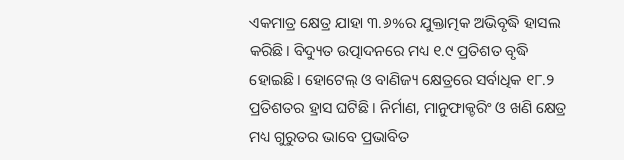ଏକମାତ୍ର କ୍ଷେତ୍ର ଯାହା ୩.୬%ର ଯୁକ୍ତାତ୍ମକ ଅଭିବୃଦ୍ଧି ହାସଲ କରିଛି। ବିଦ୍ୟୁତ ଉତ୍ପାଦନରେ ମଧ୍ୟ ୧.୯ ପ୍ରତିଶତ ବୃଦ୍ଧି ହୋଇଛି। ହୋଟେଲ୍ ଓ ବାଣିଜ୍ୟ କ୍ଷେତ୍ରରେ ସର୍ବାଧିକ ୧୮.୨ ପ୍ରତିଶତର ହ୍ରାସ ଘଟିଛି। ନିର୍ମାଣ, ମାନୁଫାକ୍ଚରିଂ ଓ ଖଣି କ୍ଷେତ୍ର ମଧ୍ୟ ଗୁରୁତର ଭାବେ ପ୍ରଭାବିତ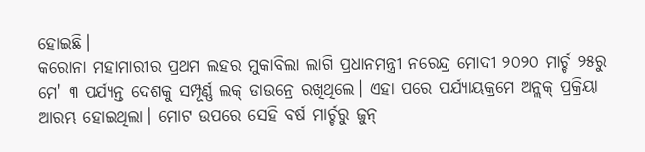ହୋଇଛି।
କରୋନା ମହାମାରୀର ପ୍ରଥମ ଲହର ମୁକାବିଲା ଲାଗି ପ୍ରଧାନମନ୍ତ୍ରୀ ନରେନ୍ଦ୍ର ମୋଦୀ ୨୦୨୦ ମାର୍ଚ୍ଚ ୨୫ରୁ ମେ' ୩ ପର୍ଯ୍ୟନ୍ତ ଦେଶକୁ ସମ୍ପୂର୍ଣ୍ଣ ଲକ୍ ଡାଉନ୍ରେ ରଖିଥିଲେ। ଏହା ପରେ ପର୍ଯ୍ୟାୟକ୍ରମେ ଅନ୍ଲକ୍ ପ୍ରକ୍ରିୟା ଆରମ୍ଭ ହୋଇଥିଲା। ମୋଟ ଉପରେ ସେହି ବର୍ଷ ମାର୍ଚ୍ଚରୁ ଜୁନ୍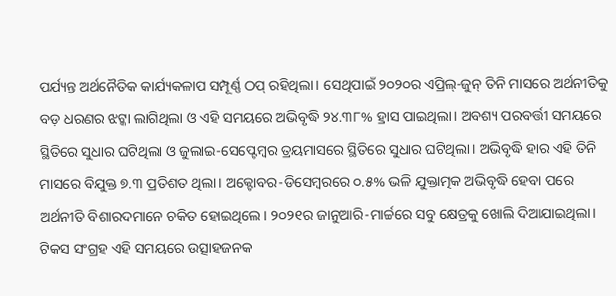ପର୍ଯ୍ୟନ୍ତ ଅର୍ଥନୈତିକ କାର୍ଯ୍ୟକଳାପ ସମ୍ପୂର୍ଣ୍ଣ ଠପ୍ ରହିଥିଲା। ସେଥିପାଇଁ ୨୦୨୦ର ଏପ୍ରିଲ୍-ଜୁନ୍ ତିନି ମାସରେ ଅର୍ଥନୀତିକୁ ବଡ଼ ଧରଣର ଝଟ୍କା ଲାଗିଥିଲା ଓ ଏହି ସମୟରେ ଅଭିବୃଦ୍ଧି ୨୪.୩୮% ହ୍ରାସ ପାଇଥିଲା। ଅବଶ୍ୟ ପରବର୍ତ୍ତୀ ସମୟରେ ସ୍ଥିତିରେ ସୁଧାର ଘଟିଥିଲା ଓ ଜୁଲାଇ-ସେପ୍ଟେମ୍ବର ତ୍ରୟମାସରେ ସ୍ଥିତିରେ ସୁଧାର ଘଟିଥିଲା। ଅଭିବୃଦ୍ଧି ହାର ଏହି ତିନି ମାସରେ ବିଯୁକ୍ତ ୭.୩ ପ୍ରତିଶତ ଥିଲା। ଅକ୍ଟୋବର-ଡିସେମ୍ବରରେ ୦.୫% ଭଳି ଯୁକ୍ତାତ୍ମକ ଅଭିବୃଦ୍ଧି ହେବା ପରେ ଅର୍ଥନୀତି ବିଶାରଦମାନେ ଚକିତ ହୋଇଥିଲେ। ୨୦୨୧ର ଜାନୁଆରି-ମାର୍ଚ୍ଚରେ ସବୁ କ୍ଷେତ୍ରକୁ ଖୋଲି ଦିଆଯାଇଥିଲା। ଟିକସ ସଂଗ୍ରହ ଏହି ସମୟରେ ଉତ୍ସାହଜନକ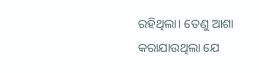ରହିଥିଲା। ତେଣୁ ଆଶା କରାଯାଉଥିଲା ଯେ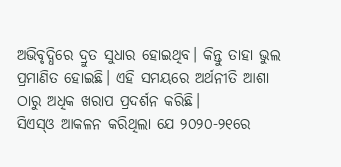ଅଭିବୃଦ୍ଧିରେ ଦ୍ରୁତ ସୁଧାର ହୋଇଥିବ। କିନ୍ତୁ ତାହା ଭୁଲ ପ୍ରମାଣିତ ହୋଇଛି। ଏହି ସମୟରେ ଅର୍ଥନୀତି ଆଶା ଠାରୁ ଅଧିକ ଖରାପ ପ୍ରଦର୍ଶନ କରିଛି।
ସିଏସ୍ଓ ଆକଳନ କରିଥିଲା ଯେ ୨୦୨୦-୨୧ରେ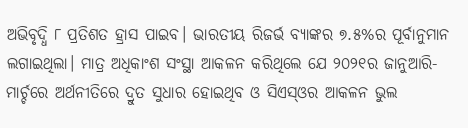ଅଭିବୃଦ୍ଧି ୮ ପ୍ରତିଶତ ହ୍ରାସ ପାଇବ। ଭାରତୀୟ ରିଜର୍ଭ ବ୍ୟାଙ୍କର ୭.୫%ର ପୂର୍ବାନୁମାନ ଲଗାଇଥିଲା। ମାତ୍ର ଅଧିକାଂଶ ସଂସ୍ଥା ଆକଳନ କରିଥିଲେ ଯେ ୨୦୨୧ର ଜାନୁଆରି-ମାର୍ଚ୍ଚରେ ଅର୍ଥନୀତିରେ ଦ୍ରୁତ ସୁଧାର ହୋଇଥିବ ଓ ସିଏସ୍ଓର ଆକଳନ ଭୁଲ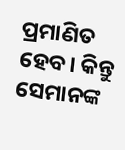ପ୍ରମାଣିତ ହେବ। କିନ୍ତୁ ସେମାନଙ୍କ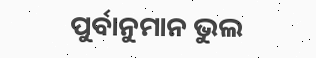ପୁର୍ବାନୁମାନ ଭୁଲ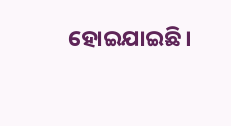ହୋଇଯାଇଛି।